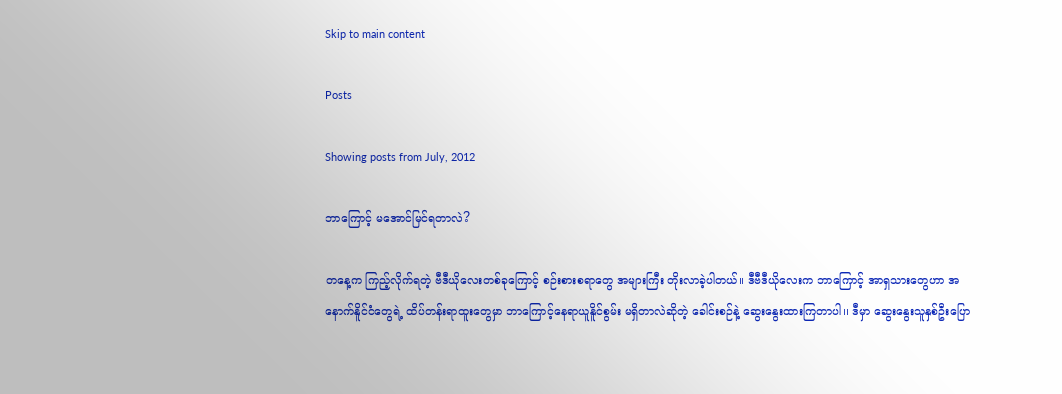Skip to main content

Posts

Showing posts from July, 2012

ဘာကြောင့် မအောင်မြင်ရတာလဲ?

တနေ့က ကြည့်လိုက်ရတဲ့ ဗီဒီယိုလေးတစ်ခုကြောင့် စဉ်းစားစရာတွေ အများကြီး တိုးလာခဲ့ပါတယ်၊၊ ဒီဗီဒီယိုလေးက ဘာကြောင့် အာရှသားတွေဟာ အနောက်နိူင်ငံတွေရဲ့ ထိပ်တန်းရာထူးတွေမှာ ဘာကြောင့်နေရာယူနိူင်စွမ်း မရှိတာလဲဆိုတဲ့ ခေါင်းစဉ်နဲ့ ဆွေးနွေးထားကြတာပါ၊၊ ဒီမှာ ဆွေးနွေးသူနှစ်ဦးပြော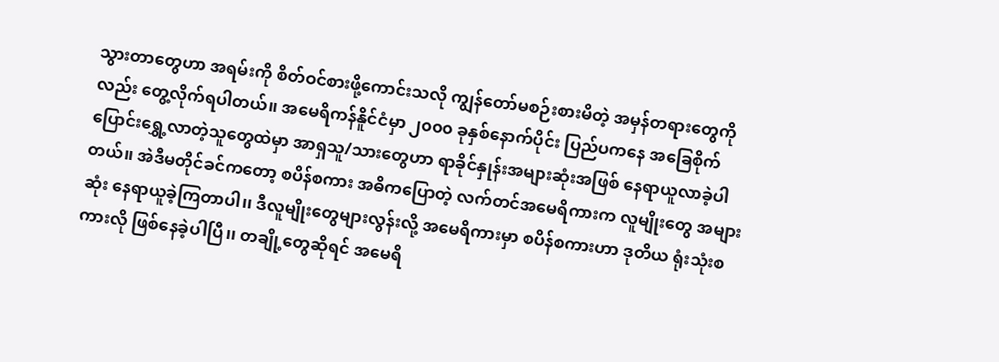သွားတာတွေဟာ အရမ်းကို စိတ်ဝင်စားဖို့ကောင်းသလို ကျွန်တော်မစဉ်းစားမိတဲ့ အမှန်တရားတွေကိုလည်း တွေ့လိုက်ရပါတယ်၊၊ အမေရိကန်နိူင်ငံမှာ ၂၀၀၀ ခုနှစ်နောက်ပိုင်း ပြည်ပကနေ အခြေစိုက်ပြောင်းရွှေ့လာတဲ့သူတွေထဲမှာ အာရှသူ/သားတွေဟာ ရာခိုင်နှုန်းအများဆုံးအဖြစ် နေရာယူလာခဲ့ပါတယ်၊၊ အဲဒီမတိုင်ခင်ကတော့ စပိန်စကား အဓိကပြောတဲ့ လက်တင်အမေရိကားက လူမျိုးတွေ အများဆုံး နေရာယူခဲ့ကြတာပါ၊၊ ဒီလူမျိုးတွေများလွန်းလို့ အမေရိကားမှာ စပိန်စကားဟာ ဒုတိယ ရုံးသုံးစကားလို ဖြစ်နေခဲ့ပါပြီ၊၊ တချို့တွေဆိုရင် အမေရိ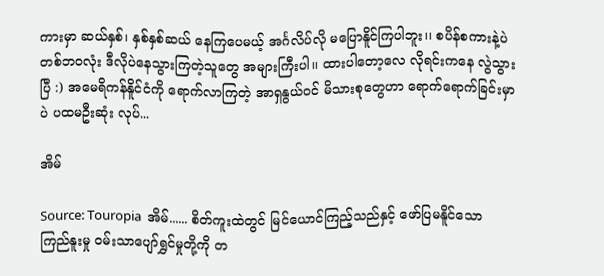ကားမှာ ဆယ်နှစ်၊ နှစ်နှစ်ဆယ် နေကြပေမယ့် အင်္ဂလိပ်လို မပြောနိူင်ကြပါဘူး၊၊ စပိန်စကားနဲ့ပဲ တစ်ဘဝလုံး ဒီလိုပဲနေသွားကြတဲ့သူတွေ အများကြီးပါ၊၊ ထားပါတော့လေ လိုရင်းကနေ လွဲသွားပြီ :) အမေရိကန်နိူင်ငံကို ရောက်လာကြတဲ့ အာရှနွယ်ဝင် မိသားစုတွေဟာ ရောက်ရောက်ခြင်းမှာပဲ ပထမဦးဆုံး လုပ်...

အိမ်

Source: Touropia  အိမ်...... စိတ်ကူးထဲတွင် မြင်ယောင်ကြည့်သည်နှင့် ဖော်ပြမနိူင်သော ကြည်နူးမှု ဝမ်းသာပျော်ရွှင်မှုတို့ကို တ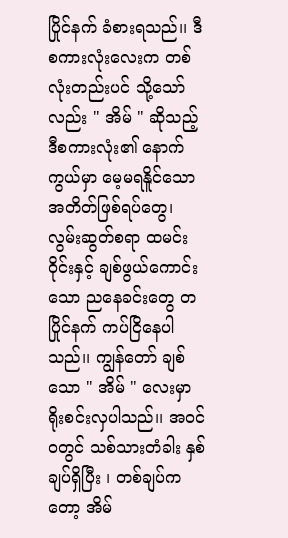ပြိုင်နက် ခံစားရသည်၊၊ ဒီစကားလုံးလေးက တစ်လုံးတည်းပင် သို့သော်လည်း " အိမ် " ဆိုသည့် ဒီစကားလုံး၏ နောက်ကွယ်မှာ မေ့မရနိူင်သော အတိတ်ဖြစ်ရပ်တွေ၊ လွမ်းဆွတ်စရာ ထမင်းဝိုင်းနှင့် ချစ်ဖွယ်ကောင်းသော ညနေခင်းတွေ တပြိုင်နက် ကပ်ငြိနေပါသည်၊၊ ကျွန်တော် ချစ်သော " အိမ် " လေးမှာ ရိုးစင်းလှပါသည်၊၊ အဝင်ဝတွင် သစ်သားတံခါး နှစ်ချပ်ရှိပြီး ၊ တစ်ချပ်ကတော့ အိမ်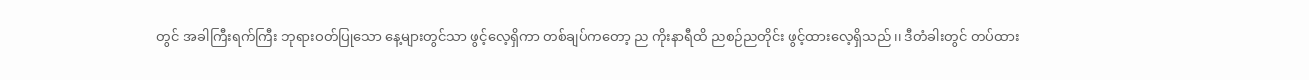တွင် အခါကြီးရက်ကြီး ဘုရားဝတ်ပြုသော နေ့များတွင်သာ ဖွင့်လေ့ရှိကာ တစ်ချပ်ကတော့ ည ကိုးနာရီထိ ညစဉ်ညတိုင်း ဖွင့်ထားလေ့ရှိသည်၊၊ ဒီတံခါးတွင် တပ်ထား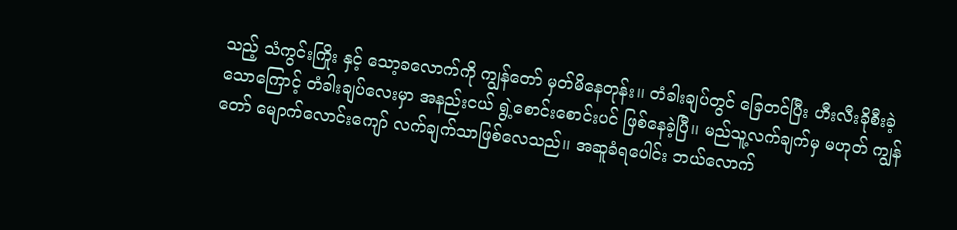သည့် သံကွင်းကြိုး နှင့် သော့ခလောက်ကို ကျွန်တော် မှတ်မိနေတုန်း၊၊ တံခါးချပ်တွင် ခြေတင်ပြီး ဟီးလီးခိုစီးခဲ့သောကြောင့် တံခါးချပ်လေးမှာ အနည်းငယ် ရွဲ့စောင်းစောင်းပင် ဖြစ်နေခဲ့ပြီ၊၊ မည်သူ့လက်ချက်မှ မဟုတ် ကျွန်တော် မျောက်လောင်းကျော် လက်ချက်သာဖြစ်လေသည်၊၊ အဆူခံရပေါင်း ဘယ်လောက်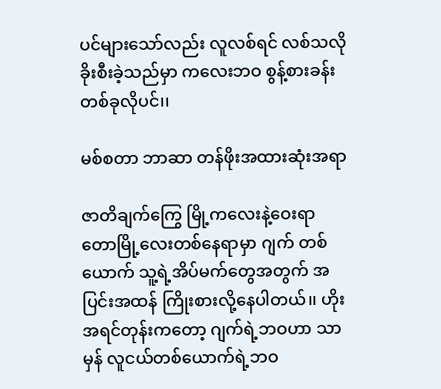ပင်များသော်လည်း လူလစ်ရင် လစ်သလို ခိုးစီးခဲ့သည်မှာ ကလေးဘဝ စွန့်စားခန်းတစ်ခုလိုပင်၊၊

မစ်စတာ ဘာဆာ တန်ဖိုးအထားဆုံးအရာ

ဇာတိချက်ကြွေ မြို့ကလေးနဲ့ဝေးရာ တောမြို့လေးတစ်နေရာမှာ ဂျက် တစ်ယောက် သူ့ရဲ့အိပ်မက်တွေအတွက် အပြင်းအထန် ကြိုးစားလို့နေပါတယ်၊၊ ဟိုးအရင်တုန်းကတော့ ဂျက်ရဲ့ဘဝဟာ သာမှန် လူငယ်တစ်ယောက်ရဲ့ဘဝ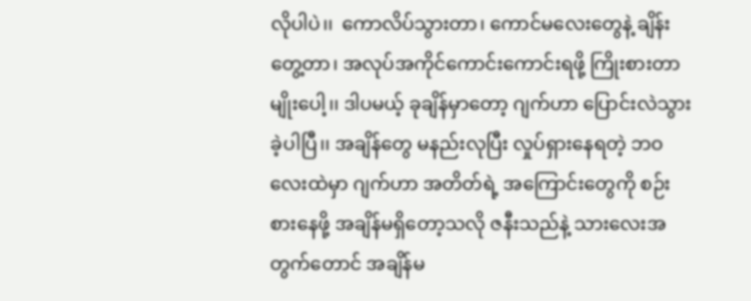လိုပါပဲ၊၊  ကောလိပ်သွားတာ၊ ကောင်မလေးတွေနဲ့ ချိန်းတွေ့တာ၊ အလုပ်အကိုင်ကောင်းကောင်းရဖို့ ကြိုးစားတာမျိုးပေါ့၊၊ ဒါပမယ့် ခုချိန်မှာတော့ ဂျက်ဟာ ပြောင်းလဲသွားခဲ့ပါပြီ၊၊ အချိန်တွေ မနည်းလုပြီး လှုပ်ရှားနေရတဲ့ ဘဝလေးထဲမှာ ဂျက်ဟာ အတိတ်ရဲ့ အကြောင်းတွေကို စဉ်းစားနေဖို့ အချိန်မရှိတော့သလို ဇနီးသည်နဲ့ သားလေးအတွက်တောင် အချိန်မ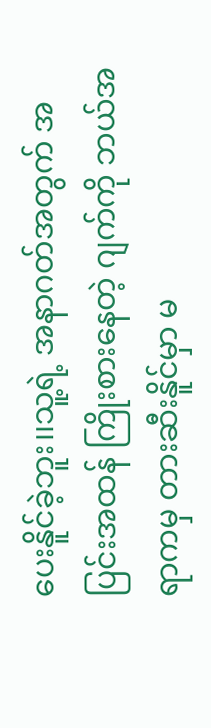ပေးနိူင်ခဲ့ဘူး၊၊သူ့ရဲ့ အနာဂတ်အတွက် အပြင်းအထန် ကြိုးစားနေတဲ့ ဂျက်ကို ဘယ်အရာကမှ တားဆီးနိူင်မှာ မ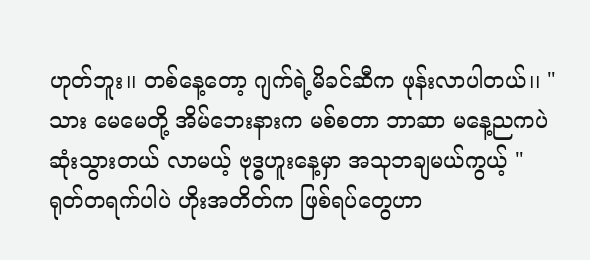ဟုတ်ဘူး၊၊ တစ်နေ့တော့ ဂျက်ရဲ့မိခင်ဆီက ဖုန်းလာပါတယ်၊၊ " သား မေမေတို့ အိမ်ဘေးနားက မစ်စတာ ဘာဆာ မနေ့ညကပဲ ဆုံးသွားတယ် လာမယ့် ဗုဒ္ဓဟူးနေ့မှာ အသုဘချမယ်ကွယ့် " ရုတ်တရက်ပါပဲ ဟိုးအတိတ်က ဖြစ်ရပ်တွေဟာ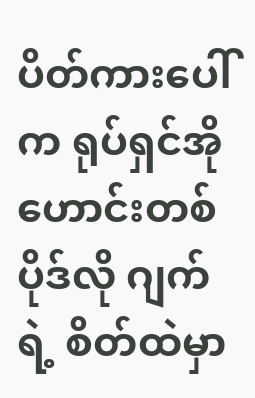ပိတ်ကားပေါ်က ရုပ်ရှင်အိုဟောင်းတစ်ပိုဒ်လို ဂျက်ရဲ့ စိတ်ထဲမှာ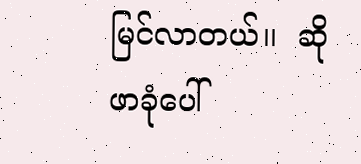မြင်လာတယ်၊၊  ဆိုဖာခုံပေါ်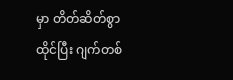မှာ တိတ်ဆိတ်စွာ ထိုင်ပြီး ဂျက်တစ်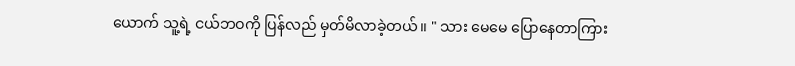ယောက် သူ့ရဲ့ ငယ်ဘဝကို ပြန်လည် မှတ်မိလာခဲ့တယ်၊၊ " သား မေမေ ပြောနေတာကြား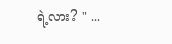ရဲ့လား? " ...